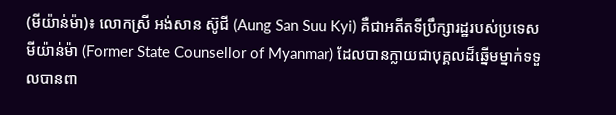(មីយ៉ាន់ម៉ា)៖ លោកស្រី អង់សាន ស៊ូជី (Aung San Suu Kyi) គឺជាអតីតទីប្រឹក្សារដ្ឋរបស់ប្រទេសមីយ៉ាន់ម៉ា (Former State Counsellor of Myanmar) ដែលបានក្លាយជាបុគ្គលដ៏ឆ្នើមម្នាក់ទទួលបានពា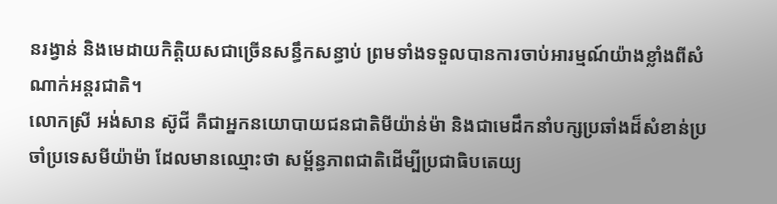នរង្វាន់ និងមេដាយកិត្តិយសជាច្រើនសន្ធឹកសន្ធាប់ ព្រមទាំងទទួលបានការចាប់អារម្មណ៍យ៉ាងខ្លាំងពីសំណាក់អន្តរជាតិ។
លោកស្រី អង់សាន ស៊ូជី គឺជាអ្នកនយោបាយជនជាតិមីយ៉ាន់ម៉ា និងជាមេដឹកនាំបក្សប្រឆាំងដ៏សំខាន់ប្រចាំប្រទេសមីយ៉ាម៉ា ដែលមានឈ្មោះថា សម្ព័ន្ធភាពជាតិដើម្បីប្រជាធិបតេយ្យ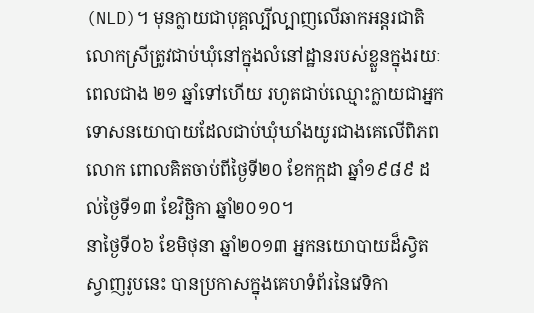(NLD)។ មុនក្លាយជាបុគ្គល្បីល្បាញលើឆាកអន្តរជាតិ លោកស្រីត្រូវជាប់ឃុំនៅក្នុងលំនៅដ្ឋានរបស់ខ្លួនក្នុងរយៈពេលជាង ២១ ឆ្នាំទៅហើយ រហូតជាប់ឈ្មោះក្លាយជាអ្នកទោសនយោបាយដែលជាប់ឃុំឃាំងយូរជាងគេលើពិភពលោក ពោលគិតចាប់ពីថ្ងៃទី២០ ខែកក្កដា ឆ្នាំ១៩៨៩ ដល់ថ្ងៃទី១៣ ខែវិច្ឆិកា ឆ្នាំ២០១០។
នាថ្ងៃទី០៦ ខែមិថុនា ឆ្នាំ២០១៣ អ្នកនយោបាយដ៏ស្វិតស្វាញរូបនេះ បានប្រកាសក្នុងគេហទំព័រនៃវេទិកា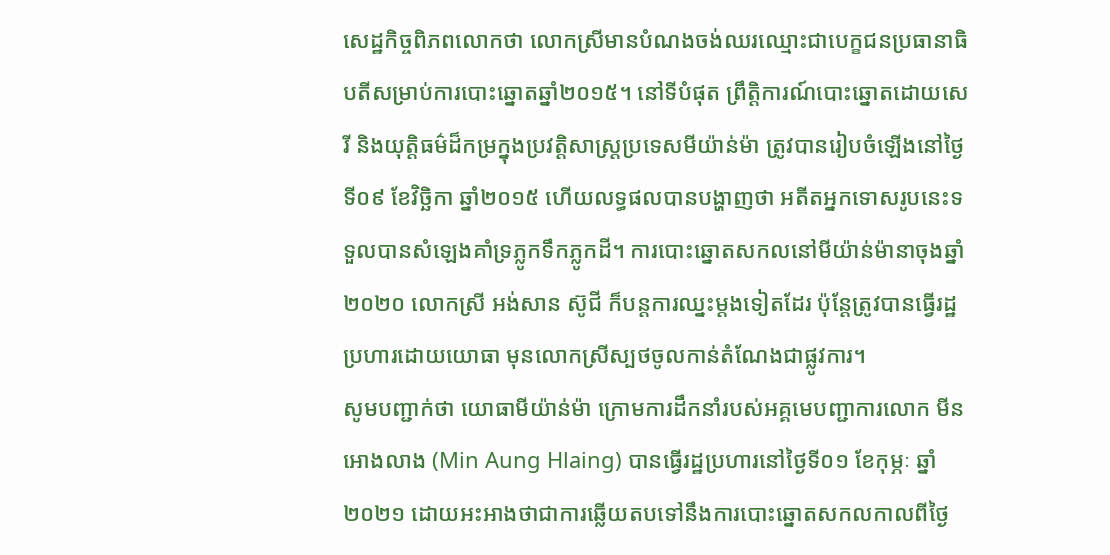សេដ្ឋកិច្ចពិភពលោកថា លោកស្រីមានបំណងចង់ឈរឈ្មោះជាបេក្ខជនប្រធានាធិបតីសម្រាប់ការបោះឆ្នោតឆ្នាំ២០១៥។ នៅទីបំផុត ព្រឹត្តិការណ៍បោះឆ្នោតដោយសេរី និងយុត្តិធម៌ដ៏កម្រក្នុងប្រវត្តិសាស្ត្រប្រទេសមីយ៉ាន់ម៉ា ត្រូវបានរៀបចំឡើងនៅថ្ងៃទី០៩ ខែវិច្ឆិកា ឆ្នាំ២០១៥ ហើយលទ្ធផលបានបង្ហាញថា អតីតអ្នកទោសរូបនេះទទួលបានសំឡេងគាំទ្រភ្លូកទឹកភ្លូកដី។ ការបោះឆ្នោតសកលនៅមីយ៉ាន់ម៉ានាចុងឆ្នាំ២០២០ លោកស្រី អង់សាន ស៊ូជី ក៏បន្តការឈ្នះម្តងទៀតដែរ ប៉ុន្តែត្រូវបានធ្វើរដ្ឋប្រហារដោយយោធា មុនលោកស្រីស្បថចូលកាន់តំណែងជាផ្លូវការ។
សូមបញ្ជាក់ថា យោធាមីយ៉ាន់ម៉ា ក្រោមការដឹកនាំរបស់អគ្គមេបញ្ជាការលោក មីន អោងលាង (Min Aung Hlaing) បានធ្វើរដ្ឋប្រហារនៅថ្ងៃទី០១ ខែកុម្ភៈ ឆ្នាំ២០២១ ដោយអះអាងថាជាការឆ្លើយតបទៅនឹងការបោះឆ្នោតសកលកាលពីថ្ងៃ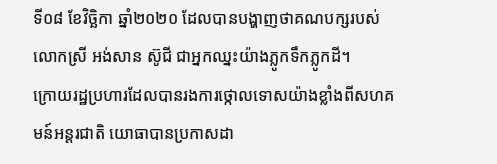ទី០៨ ខែវិច្ឆិកា ឆ្នាំ២០២០ ដែលបានបង្ហាញថាគណបក្សរបស់លោកស្រី អង់សាន ស៊ូជី ជាអ្នកឈ្នះយ៉ាងភ្លូកទឹកភ្លូកដី។
ក្រោយរដ្ឋប្រហារដែលបានរងការថ្កោលទោសយ៉ាងខ្លាំងពីសហគមន៍អន្តរជាតិ យោធាបានប្រកាសដា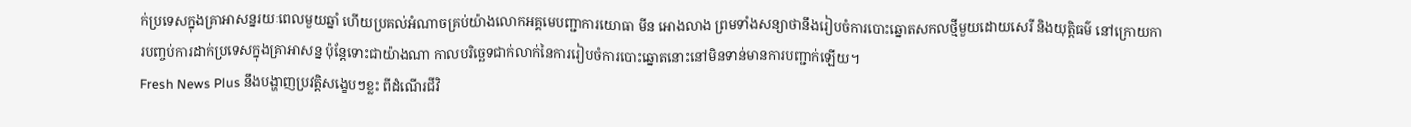ក់ប្រទេសក្នុងគ្រាអាសន្នរយៈពេលមួយឆ្នាំ ហើយប្រគល់អំណាចគ្រប់យ៉ាងលោកអគ្គមេបញ្ជាការយោធា មីន អោងលាង ព្រមទាំងសន្យាថានឹងរៀបចំការបោះឆ្នោតសកលថ្មីមួយដោយសេរី និងយុត្តិធម៌ នៅក្រោយការបញ្ចប់ការដាក់ប្រទេសក្នុងគ្រាអាសន្ន ប៉ុន្តែទោះជាយ៉ាងណា កាលបរិច្ឆេទជាក់លាក់នៃការរៀបចំការបោះឆ្នោតនោះនៅមិនទាន់មានការបញ្ជាក់ឡើយ។
Fresh News Plus នឹងបង្ហាញប្រវត្តិសង្ខេបៗខ្លះ ពីដំណើរជីវិ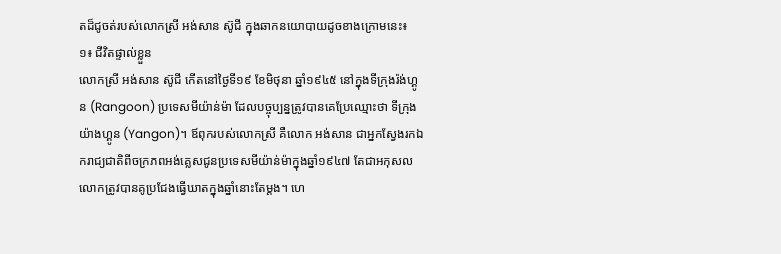តដ៏ជូចត់របស់លោកស្រី អង់សាន ស៊ូជី ក្នុងឆាកនយោបាយដូចខាងក្រោមនេះ៖
១៖ ជីវិតផ្ទាល់ខ្លួន
លោកស្រី អង់សាន ស៊ូជី កើតនៅថ្ងៃទី១៩ ខែមិថុនា ឆ្នាំ១៩៤៥ នៅក្នុងទីក្រុងរ៉ង់ហ្គូន (Rangoon) ប្រទេសមីយ៉ាន់ម៉ា ដែលបច្ចុប្បន្នត្រូវបានគេប្រែឈ្មោះថា ទីក្រុងយ៉ាងហ្គូន (Yangon)។ ឪពុករបស់លោកស្រី គឺលោក អង់សាន ជាអ្នកស្វែងរកឯករាជ្យជាតិពីចក្រភពអង់គ្លេសជូនប្រទេសមីយ៉ាន់ម៉ាក្នុងឆ្នាំ១៩៤៧ តែជាអកុសល លោកត្រូវបានគូប្រជែងធ្វើឃាតក្នុងឆ្នាំនោះតែម្តង។ ហេ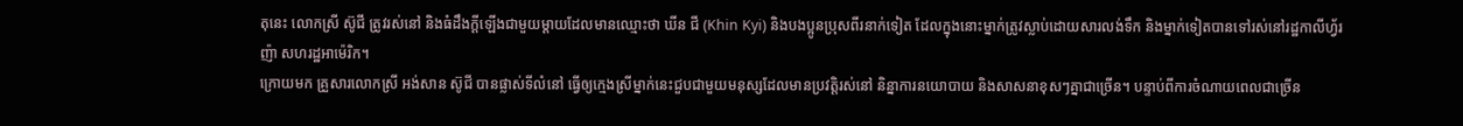តុនេះ លោកស្រី ស៊ូជី ត្រូវរស់នៅ និងធំដឹងក្តីឡើងជាមួយម្តាយដែលមានឈ្មោះថា ឃីន ជី (Khin Kyi) និងបងប្អូនប្រុសពីរនាក់ទៀត ដែលក្នុងនោះម្នាក់ត្រូវស្លាប់ដោយសារលង់ទឹក និងម្នាក់ទៀតបានទៅរស់នៅរដ្ឋកាលីហ្វ័រញ៉ា សហរដ្ឋអាម៉េរិក។
ក្រោយមក គ្រួសារលោកស្រី អង់សាន ស៊ូជី បានផ្លាស់ទីលំនៅ ធ្វើឲ្យក្មេងស្រីម្នាក់នេះជួបជាមួយមនុស្សដែលមានប្រវត្តិរស់នៅ និន្នាការនយោបាយ និងសាសនាខុសៗគ្នាជាច្រើន។ បន្ទាប់ពីការចំណាយពេលជាច្រើន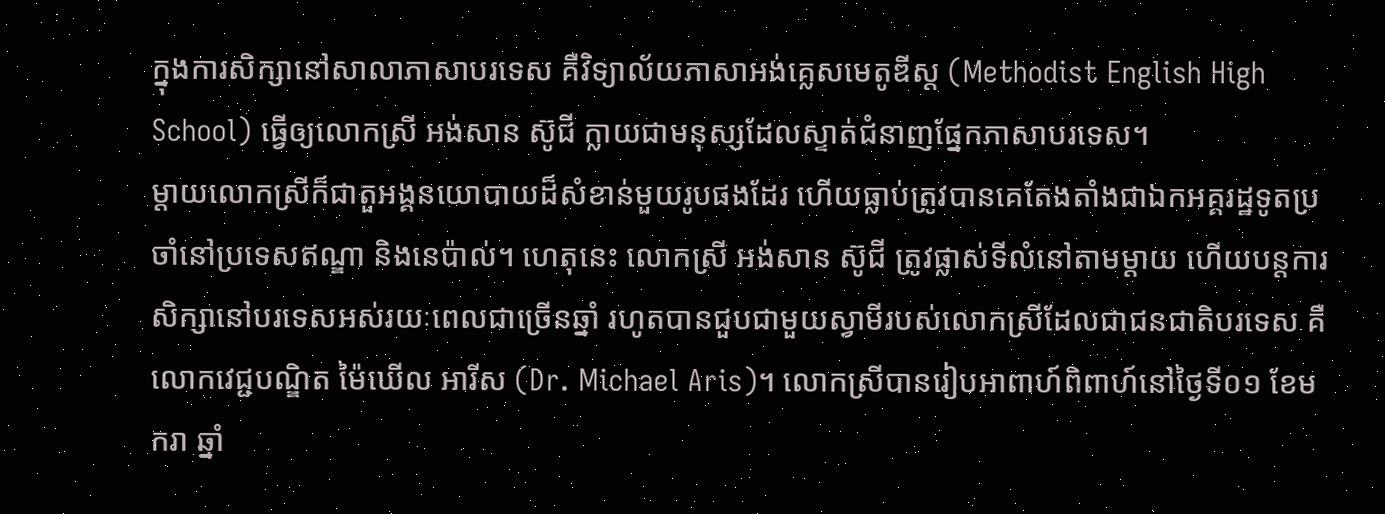ក្នុងការសិក្សានៅសាលាភាសាបរទេស គឺវិទ្យាល័យភាសាអង់គ្លេសមេតូឌីស្ត (Methodist English High School) ធ្វើឲ្យលោកស្រី អង់សាន ស៊ូជី ក្លាយជាមនុស្សដែលស្ទាត់ជំនាញផ្នែកភាសាបរទេស។
ម្តាយលោកស្រីក៏ជាតួអង្គនយោបាយដ៏សំខាន់មួយរូបផងដែរ ហើយធ្លាប់ត្រូវបានគេតែងតាំងជាឯកអគ្គរដ្ឋទូតប្រចាំនៅប្រទេសឥណ្ឌា និងនេប៉ាល់។ ហេតុនេះ លោកស្រី អង់សាន ស៊ូជី ត្រូវផ្លាស់ទីលំនៅតាមម្តាយ ហើយបន្តការសិក្សានៅបរទេសអស់រយៈពេលជាច្រើនឆ្នាំ រហូតបានជួបជាមួយស្វាមីរបស់លោកស្រីដែលជាជនជាតិបរទេស គឺលោកវេជ្ជបណ្ឌិត ម៉ៃឃើល អារីស (Dr. Michael Aris)។ លោកស្រីបានរៀបអាពាហ៍ពិពាហ៍នៅថ្ងៃទី០១ ខែមករា ឆ្នាំ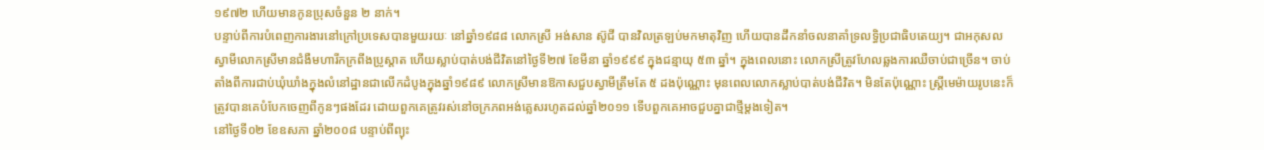១៩៧២ ហើយមានកូនប្រុសចំនួន ២ នាក់។
បន្ទាប់ពីការបំពេញការងារនៅក្រៅប្រទេសបានមួយរយៈ នៅឆ្នាំ១៩៨៨ លោកស្រី អង់សាន ស៊ូជី បានវិលត្រឡប់មកមាតុវិញ ហើយបានដឹកនាំចលនាគាំទ្រលទ្ធិប្រជាធិបតេយ្យ។ ជាអកុសលស្វាមីលោកស្រីមានជំងឺមហារីកក្រពីងប្រូស្តាត ហើយស្លាប់បាត់បង់ជីវិតនៅថ្ងៃទី២៧ ខែមីនា ឆ្នាំ១៩៩៩ ក្នុងជន្មាយុ ៥៣ ឆ្នាំ។ ក្នុងពេលនោះ លោកស្រីត្រូវហែលឆ្លងការឈឺចាប់ជាច្រើន។ ចាប់តាំងពីការជាប់ឃុំឃាំងក្នុងលំនៅដ្ឋានជាលើកដំបូងក្នុងឆ្នាំ១៩៨៩ លោកស្រីមានឱកាសជួបស្វាមីត្រឹមតែ ៥ ដងប៉ុណ្ណោះ មុនពេលលោកស្លាប់បាត់បង់ជីវិត។ មិនតែប៉ុណ្ណោះ ស្ត្រីមេម៉ាយរូបនេះក៏ត្រូវបានគេបំបែកចេញពីកូនៗផងដែរ ដោយពួកគេត្រូវរស់នៅចក្រភពអង់គ្លេសរហូតដល់ឆ្នាំ២០១១ ទើបពួកគេអាចជួបគ្នាជាថ្មីម្តងទៀត។
នៅថ្ងៃទី០២ ខែឧសភា ឆ្នាំ២០០៨ បន្ទាប់ពីព្យុះ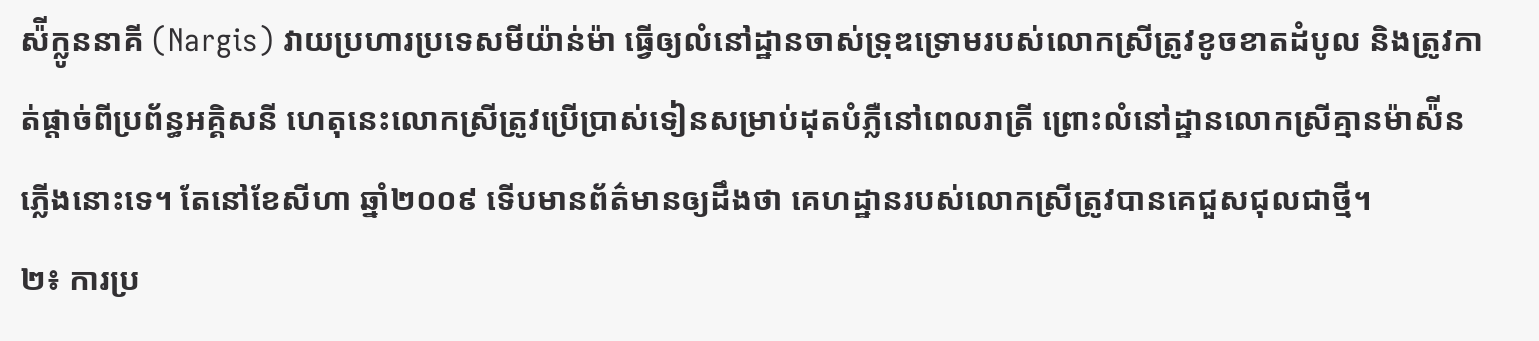ស៉ីក្លូននាគី (Nargis) វាយប្រហារប្រទេសមីយ៉ាន់ម៉ា ធ្វើឲ្យលំនៅដ្ឋានចាស់ទ្រុឌទ្រោមរបស់លោកស្រីត្រូវខូចខាតដំបូល និងត្រូវកាត់ផ្តាច់ពីប្រព័ន្ធអគ្គិសនី ហេតុនេះលោកស្រីត្រូវប្រើប្រាស់ទៀនសម្រាប់ដុតបំភ្លឺនៅពេលរាត្រី ព្រោះលំនៅដ្ឋានលោកស្រីគ្មានម៉ាស៉ីនភ្លើងនោះទេ។ តែនៅខែសីហា ឆ្នាំ២០០៩ ទើបមានព័ត៌មានឲ្យដឹងថា គេហដ្ឋានរបស់លោកស្រីត្រូវបានគេជួសជុលជាថ្មី។
២៖ ការប្រ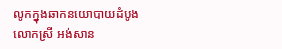លូកក្នុងឆាកនយោបាយដំបូង
លោកស្រី អង់សាន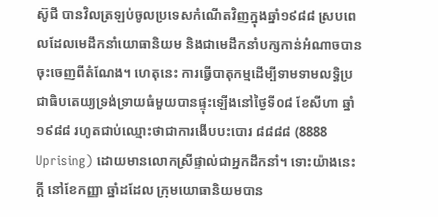ស៊ូជី បានវិលត្រឡប់ចូលប្រទេសកំណើតវិញក្នុងឆ្នាំ១៩៨៨ ស្របពេលដែលមេដឹកនាំយោធានិយម និងជាមេដឹកនាំបក្សកាន់អំណាចបានចុះចេញពីតំណែង។ ហេតុនេះ ការធ្វើបាតុកម្មដើម្បីទាមទាមលទ្ធិប្រជាធិបតេយ្យទ្រង់ទ្រាយធំមួយបានផ្ទុះឡើងនៅថ្ងៃទី០៨ ខែសីហា ឆ្នាំ១៩៨៨ រហូតជាប់ឈ្មោះថាជាការងើបបះបោរ ៨៨៨៨ (8888 Uprising) ដោយមានលោកស្រីផ្ទាល់ជាអ្នកដឹកនាំ។ ទោះយ៉ាងនេះក្តី នៅខែកញ្ញា ឆ្នាំដដែល ក្រុមយោធានិយមបាន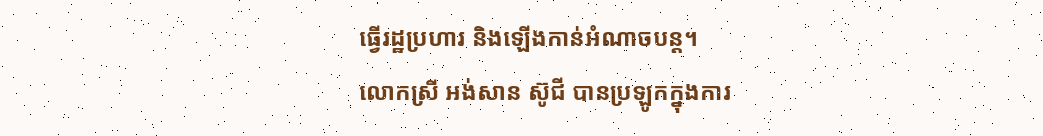ធ្វើរដ្ឋប្រហារ និងឡើងកាន់អំណាចបន្ត។
លោកស្រី អង់សាន ស៊ូជី បានប្រឡូកក្នុងការ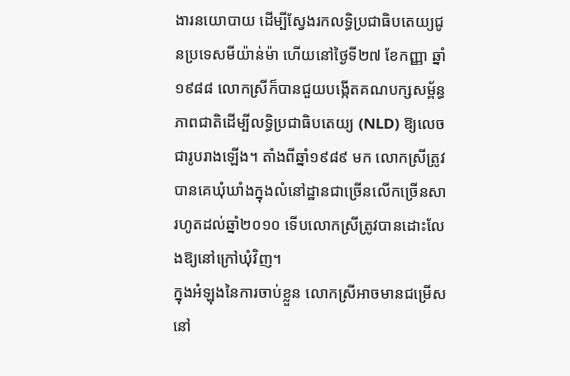ងារនយោបាយ ដើម្បីស្វែងរកលទ្ធិប្រជាធិបតេយ្យជូនប្រទេសមីយ៉ាន់ម៉ា ហើយនៅថ្ងៃទី២៧ ខែកញ្ញា ឆ្នាំ១៩៨៨ លោកស្រីក៏បានជួយបង្កើតគណបក្សសម្ព័ន្ធភាពជាតិដើម្បីលទ្ធិប្រជាធិបតេយ្យ (NLD) ឱ្យលេចជារូបរាងឡើង។ តាំងពីឆ្នាំ១៩៨៩ មក លោកស្រីត្រូវបានគេឃុំឃាំងក្នុងលំនៅដ្ឋានជាច្រើនលើកច្រើនសារហូតដល់ឆ្នាំ២០១០ ទើបលោកស្រីត្រូវបានដោះលែងឱ្យនៅក្រៅឃុំវិញ។
ក្នុងអំឡុងនៃការចាប់ខ្លួន លោកស្រីអាចមានជម្រើសនៅ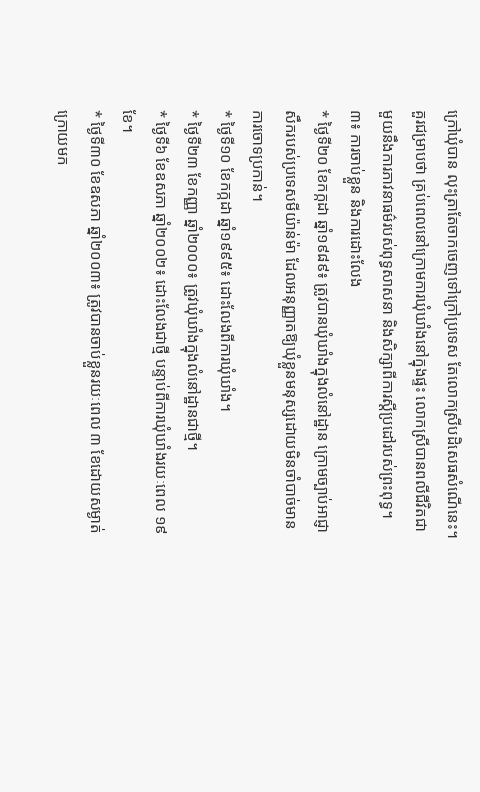ក្រៅឃុំបាន លុះត្រាតែចាកចេញទៅក្រៅប្រទេស តែលោកស្រីបដិសេធសំណើនេះ។ គួរជម្រាបថា គ្រប់ពេលនៅក្រោមការឃុំឃាំងនៅក្នុងផ្ទះ លោកស្រីបានពលីជីវិតជាមួយនឹងការភាវនាធម៌របស់ពុទ្ធសាសនា និងសិក្សាពីការស្តីប្រដៅរបស់ព្រះពុទ្ធ។
៣៖ ការចាប់ខ្លួន និងការដោះលែង
* ថ្ងៃទី២០ ខែកក្កដា ឆ្នាំ១៩៨៩៖ ត្រូវបានឃុំឃាំងក្នុងលំនៅដ្ឋាន ក្រោមច្បាប់អាជ្ញាសឹករបស់ប្រទេសមីយ៉ាន់ម៉ា ដែលអនុញ្ញាតឱ្យឃុំខ្លួនមនុស្សដោយមិនចាំបាច់មានការចោទប្រកាន់។
* ថ្ងៃទី១០ ខែកក្កដា ឆ្នាំ១៩៩៥៖ ដោះលែងពីការឃុំឃាំង។
* ថ្ងៃទី២៣ ខែកញ្ញា ឆ្នាំ២០០០៖ ត្រូវឃុំឃាំងក្នុងលំនៅដ្ឋានជាថ្មី។
* ថ្ងៃទី៦ ខែឧសភា ឆ្នាំ២០០២៖ ដោះលែងជាថ្មី បន្ទាប់ពីការឃុំឃាំងរយៈពេល ១៩ ខែ។
* ថ្ងៃទី៣០ ខែឧសភា ឆ្នាំ២០០៣៖ ត្រូវបានចាប់ខ្លួនរយៈពេល ៣ ខែដោយសម្ងាត់ ក្រោយមក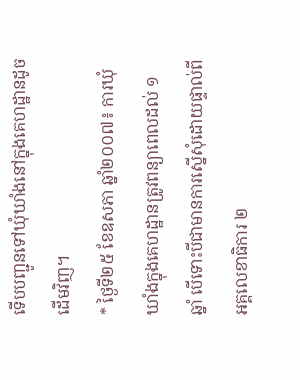ទើបបញ្ជូនទៅឃុំឃាំងនៅក្នុងគេហដ្ឋានដូចដើមវិញ។
* ថ្ងៃទី២៥ ខែឧសភា ឆ្នាំ២០០៧៖ ការឃុំឃាំងក្នុងគេហដ្ឋានត្រូវពន្យាពេលដល់ ១ ឆ្នាំ បើទោះបីជាមានការស្នើសុំដោយផ្ទាល់ពីអគ្គលេខាធិការ ២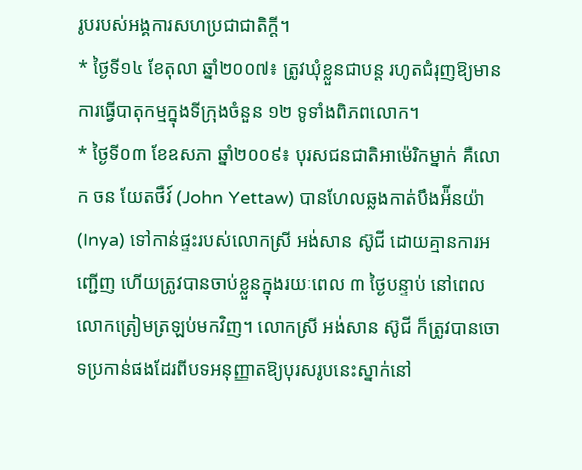រូបរបស់អង្គការសហប្រជាជាតិក្តី។
* ថ្ងៃទី១៤ ខែតុលា ឆ្នាំ២០០៧៖ ត្រូវឃុំខ្លួនជាបន្ត រហូតជំរុញឱ្យមានការធ្វើបាតុកម្មក្នុងទីក្រុងចំនួន ១២ ទូទាំងពិភពលោក។
* ថ្ងៃទី០៣ ខែឧសភា ឆ្នាំ២០០៩៖ បុរសជនជាតិអាម៉េរិកម្នាក់ គឺលោក ចន យែតថឺវ៍ (John Yettaw) បានហែលឆ្លងកាត់បឹងអ៉ីនយ៉ា (Inya) ទៅកាន់ផ្ទះរបស់លោកស្រី អង់សាន ស៊ូជី ដោយគ្មានការអញ្ជើញ ហើយត្រូវបានចាប់ខ្លួនក្នុងរយៈពេល ៣ ថ្ងៃបន្ទាប់ នៅពេលលោកត្រៀមត្រឡប់មកវិញ។ លោកស្រី អង់សាន ស៊ូជី ក៏ត្រូវបានចោទប្រកាន់ផងដែរពីបទអនុញ្ញាតឱ្យបុរសរូបនេះស្នាក់នៅ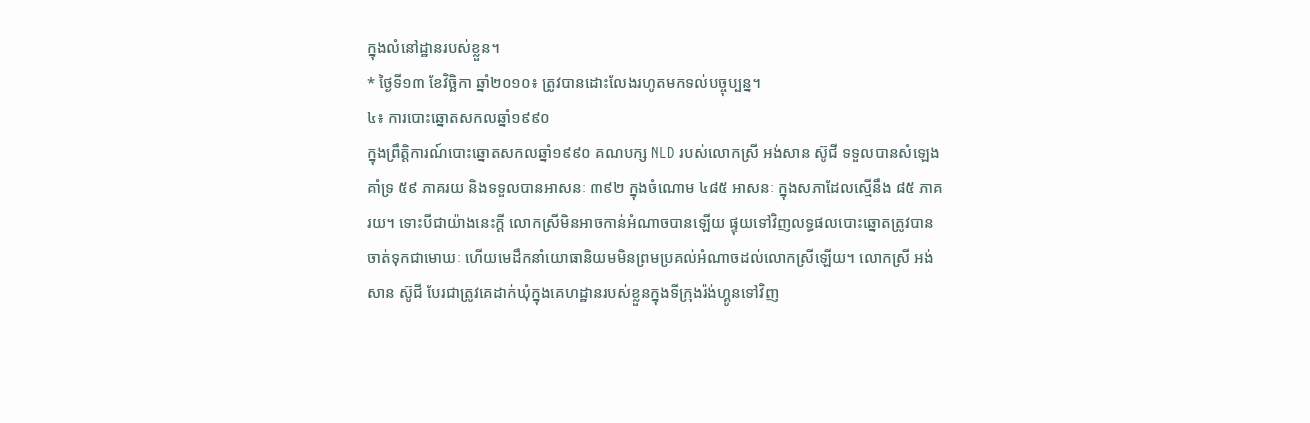ក្នុងលំនៅដ្ឋានរបស់ខ្លួន។
* ថ្ងៃទី១៣ ខែវិច្ឆិកា ឆ្នាំ២០១០៖ ត្រូវបានដោះលែងរហូតមកទល់បច្ចុប្បន្ន។
៤៖ ការបោះឆ្នោតសកលឆ្នាំ១៩៩០
ក្នុងព្រឹត្តិការណ៍បោះឆ្នោតសកលឆ្នាំ១៩៩០ គណបក្ស NLD របស់លោកស្រី អង់សាន ស៊ូជី ទទួលបានសំឡេងគាំទ្រ ៥៩ ភាគរយ និងទទួលបានអាសនៈ ៣៩២ ក្នុងចំណោម ៤៨៥ អាសនៈ ក្នុងសភាដែលស្មើនឹង ៨៥ ភាគរយ។ ទោះបីជាយ៉ាងនេះក្តី លោកស្រីមិនអាចកាន់អំណាចបានឡើយ ផ្ទុយទៅវិញលទ្ធផលបោះឆ្នោតត្រូវបានចាត់ទុកជាមោឃៈ ហើយមេដឹកនាំយោធានិយមមិនព្រមប្រគល់អំណាចដល់លោកស្រីឡើយ។ លោកស្រី អង់សាន ស៊ូជី បែរជាត្រូវគេដាក់ឃុំក្នុងគេហដ្ឋានរបស់ខ្លួនក្នុងទីក្រុងរ៉ង់ហ្គូនទៅវិញ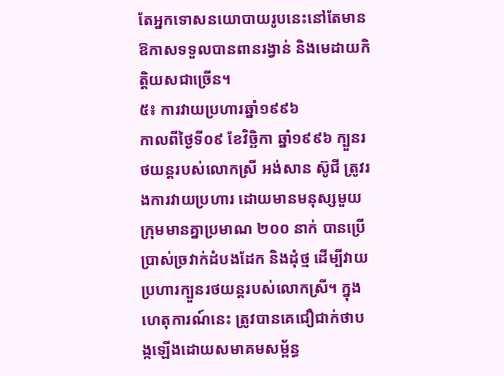តែអ្នកទោសនយោបាយរូបនេះនៅតែមានឱកាសទទួលបានពានរង្វាន់ និងមេដាយកិត្តិយសជាច្រើន។
៥៖ ការវាយប្រហារឆ្នាំ១៩៩៦
កាលពីថ្ងៃទី០៩ ខែវិច្ឆិកា ឆ្នាំ១៩៩៦ ក្បួនរថយន្តរបស់លោកស្រី អង់សាន ស៊ូជី ត្រូវរងការវាយប្រហារ ដោយមានមនុស្សមួយក្រុមមានគ្នាប្រមាណ ២០០ នាក់ បានប្រើប្រាស់ច្រវាក់ដំបងដែក និងដុំថ្ម ដើម្បីវាយប្រហារក្បួនរថយន្តរបស់លោកស្រី។ ក្នុងហេតុការណ៍នេះ ត្រូវបានគេជឿជាក់ថាបង្កឡើងដោយសមាគមសម្ព័ន្ធ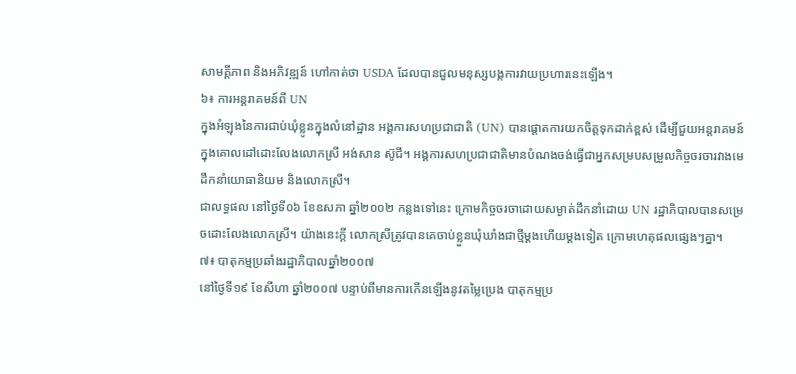សាមគ្គីភាព និងអភិវឌ្ឍន៍ ហៅកាត់ថា USDA ដែលបានជួលមនុស្សបង្កការវាយប្រហារនេះឡើង។
៦៖ ការអន្តរាគមន៍ពី UN
ក្នុងអំឡុងនៃការជាប់ឃុំខ្លូនក្នុងលំនៅដ្ឋាន អង្គការសហប្រជាជាតិ (UN) បានផ្តោតការយកចិត្តទុកដាក់ខ្ពស់ ដើម្បីជួយអន្តរាគមន៍ក្នុងគោលដៅដោះលែងលោកស្រី អង់សាន ស៊ូជី។ អង្គការសហប្រជាជាតិមានបំណងចង់ធ្វើជាអ្នកសម្របសម្រួលកិច្ចចរចារវាងមេដឹកនាំយោធានិយម និងលោកស្រី។
ជាលទ្ធផល នៅថ្ងៃទី០៦ ខែឧសភា ឆ្នាំ២០០២ កន្លងទៅនេះ ក្រោមកិច្ចចរចាដោយសម្ងាត់ដឹកនាំដោយ UN រដ្ឋាភិបាលបានសម្រេចដោះលែងលោកស្រី។ យ៉ាងនេះក្តី លោកស្រីត្រូវបានគេចាប់ខ្លួនឃុំឃាំងជាថ្មីម្តងហើយម្តងទៀត ក្រោមហេតុផលផ្សេងៗគ្នា។
៧៖ បាតុកម្មប្រឆាំងរដ្ឋាភិបាលឆ្នាំ២០០៧
នៅថ្ងៃទី១៩ ខែសីហា ឆ្នាំ២០០៧ បន្ទាប់ពីមានការកើនឡើងនូវតម្លៃប្រេង បាតុកម្មប្រ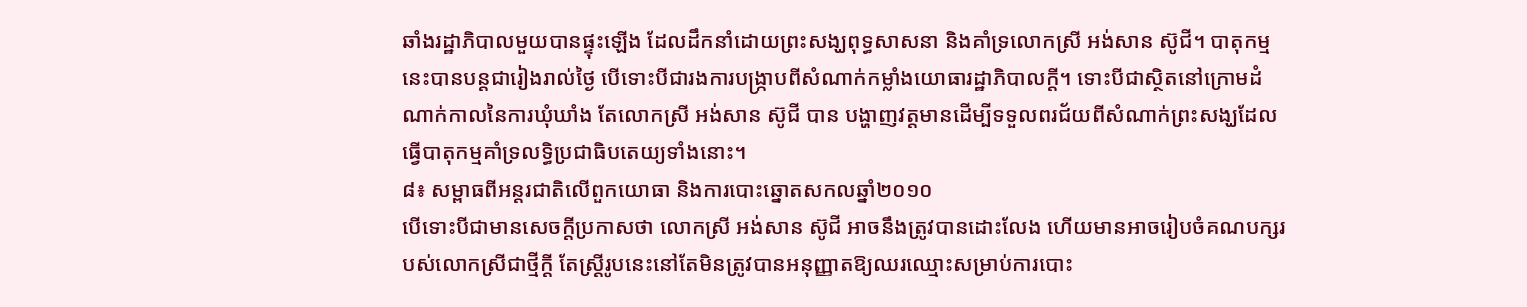ឆាំងរដ្ឋាភិបាលមួយបានផ្ទុះឡើង ដែលដឹកនាំដោយព្រះសង្ឃពុទ្ធសាសនា និងគាំទ្រលោកស្រី អង់សាន ស៊ូជី។ បាតុកម្មនេះបានបន្តជារៀងរាល់ថ្ងៃ បើទោះបីជារងការបង្ក្រាបពីសំណាក់កម្លាំងយោធារដ្ឋាភិបាលក្តី។ ទោះបីជាស្ថិតនៅក្រោមដំណាក់កាលនៃការឃុំឃាំង តែលោកស្រី អង់សាន ស៊ូជី បាន បង្ហាញវត្តមានដើម្បីទទួលពរជ័យពីសំណាក់ព្រះសង្ឃដែលធ្វើបាតុកម្មគាំទ្រលទ្ធិប្រជាធិបតេយ្យទាំងនោះ។
៨៖ សម្ពាធពីអន្តរជាតិលើពួកយោធា និងការបោះឆ្នោតសកលឆ្នាំ២០១០
បើទោះបីជាមានសេចក្តីប្រកាសថា លោកស្រី អង់សាន ស៊ូជី អាចនឹងត្រូវបានដោះលែង ហើយមានអាចរៀបចំគណបក្សរបស់លោកស្រីជាថ្មីក្តី តែស្ត្រីរូបនេះនៅតែមិនត្រូវបានអនុញ្ញាតឱ្យឈរឈ្មោះសម្រាប់ការបោះ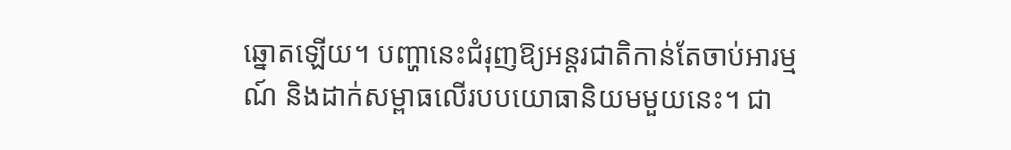ឆ្នោតឡើយ។ បញ្ហានេះជំរុញឱ្យអន្តរជាតិកាន់តែចាប់អារម្មណ៍ និងដាក់សម្ពាធលើរបបយោធានិយមមួយនេះ។ ជា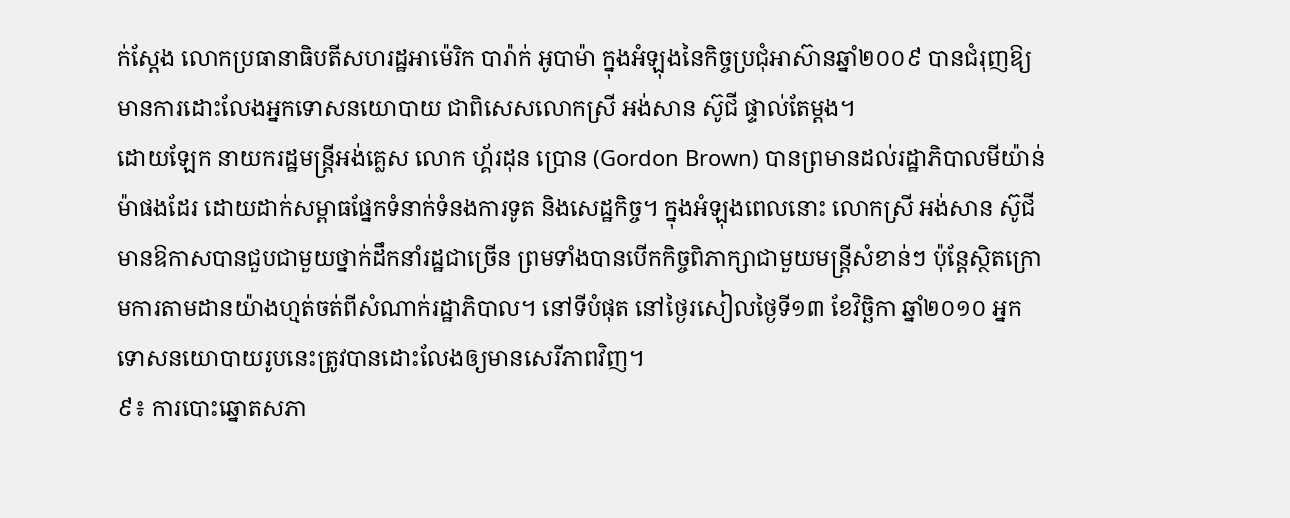ក់ស្តែង លោកប្រធានាធិបតីសហរដ្ឋអាម៉េរិក បារ៉ាក់ អូបាម៉ា ក្នុងអំឡុងនៃកិច្ចប្រជុំអាស៊ានឆ្នាំ២០០៩ បានជំរុញឱ្យមានការដោះលែងអ្នកទោសនយោបាយ ជាពិសេសលោកស្រី អង់សាន ស៊ូជី ផ្ទាល់តែម្តង។
ដោយឡែក នាយករដ្ឋមន្ត្រីអង់គ្លេស លោក ហ្គ័រដុន ប្រោន (Gordon Brown) បានព្រមានដល់រដ្ឋាភិបាលមីយ៉ាន់ម៉ាផងដែរ ដោយដាក់សម្ពាធផ្នែកទំនាក់ទំនងការទូត និងសេដ្ឋកិច្ច។ ក្នុងអំឡុងពេលនោះ លោកស្រី អង់សាន ស៊ូជី មានឱកាសបានជួបជាមួយថ្នាក់ដឹកនាំរដ្ឋជាច្រើន ព្រមទាំងបានបើកកិច្ចពិភាក្សាជាមួយមន្ត្រីសំខាន់ៗ ប៉ុន្តែស្ថិតក្រោមការតាមដានយ៉ាងហ្មត់ចត់ពីសំណាក់រដ្ឋាភិបាល។ នៅទីបំផុត នៅថ្ងៃរសៀលថ្ងៃទី១៣ ខែវិច្ឆិកា ឆ្នាំ២០១០ អ្នកទោសនយោបាយរូបនេះត្រូវបានដោះលែងឲ្យមានសេរីភាពវិញ។
៩៖ ការបោះឆ្នោតសភា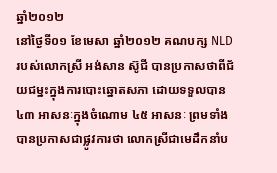ឆ្នាំ២០១២
នៅថ្ងៃទី០១ ខែមេសា ឆ្នាំ២០១២ គណបក្ស NLD របស់លោកស្រី អង់សាន ស៊ូជី បានប្រកាសថាពីជ័យជម្នះក្នុងការបោះឆ្នោតសភា ដោយទទួលបាន ៤៣ អាសនៈក្នុងចំណោម ៤៥ អាសនៈ ព្រមទាំងបានប្រកាសជាផ្លូវការថា លោកស្រីជាមេដឹកនាំប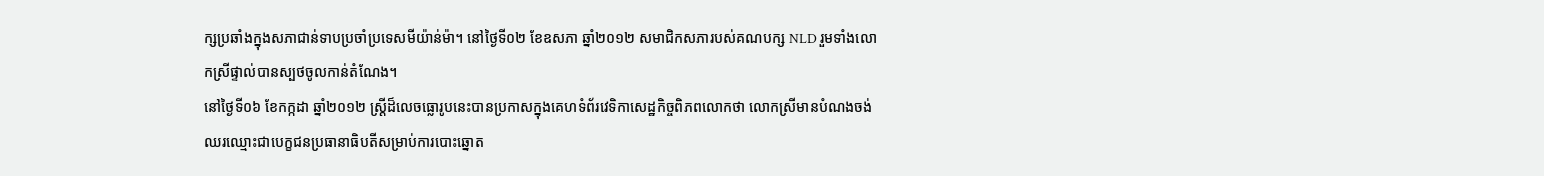ក្សប្រឆាំងក្នុងសភាជាន់ទាបប្រចាំប្រទេសមីយ៉ាន់ម៉ា។ នៅថ្ងៃទី០២ ខែឧសភា ឆ្នាំ២០១២ សមាជិកសភារបស់គណបក្ស NLD រួមទាំងលោកស្រីផ្ទាល់បានស្បថចូលកាន់តំណែង។
នៅថ្ងៃទី០៦ ខែកក្កដា ឆ្នាំ២០១២ ស្រ្តីដ៏លេចធ្លោរូបនេះបានប្រកាសក្នុងគេហទំព័រវេទិកាសេដ្ឋកិច្ចពិភពលោកថា លោកស្រីមានបំណងចង់ឈរឈ្មោះជាបេក្ខជនប្រធានាធិបតីសម្រាប់ការបោះឆ្នោត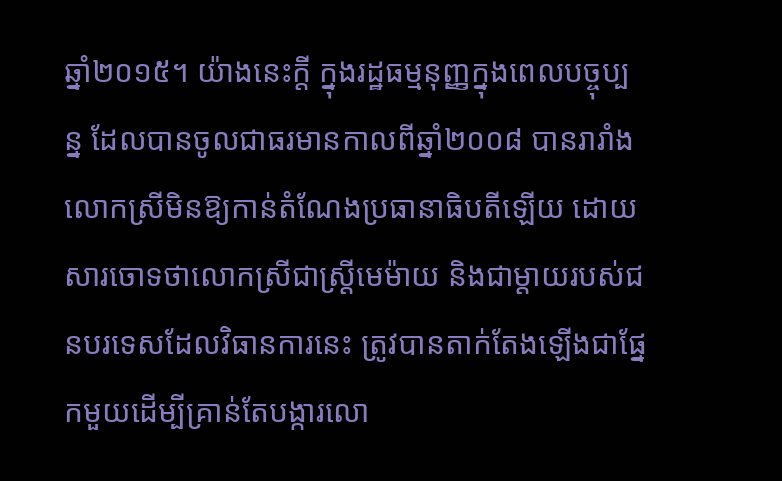ឆ្នាំ២០១៥។ យ៉ាងនេះក្តី ក្នុងរដ្ឋធម្មនុញ្ញក្នុងពេលបច្ចុប្បន្ន ដែលបានចូលជាធរមានកាលពីឆ្នាំ២០០៨ បានរារាំងលោកស្រីមិនឱ្យកាន់តំណែងប្រធានាធិបតីឡើយ ដោយសារចោទថាលោកស្រីជាស្រ្តីមេម៉ាយ និងជាម្តាយរបស់ជនបរទេសដែលវិធានការនេះ ត្រូវបានតាក់តែងឡើងជាផ្នែកមួយដើម្បីគ្រាន់តែបង្ការលោ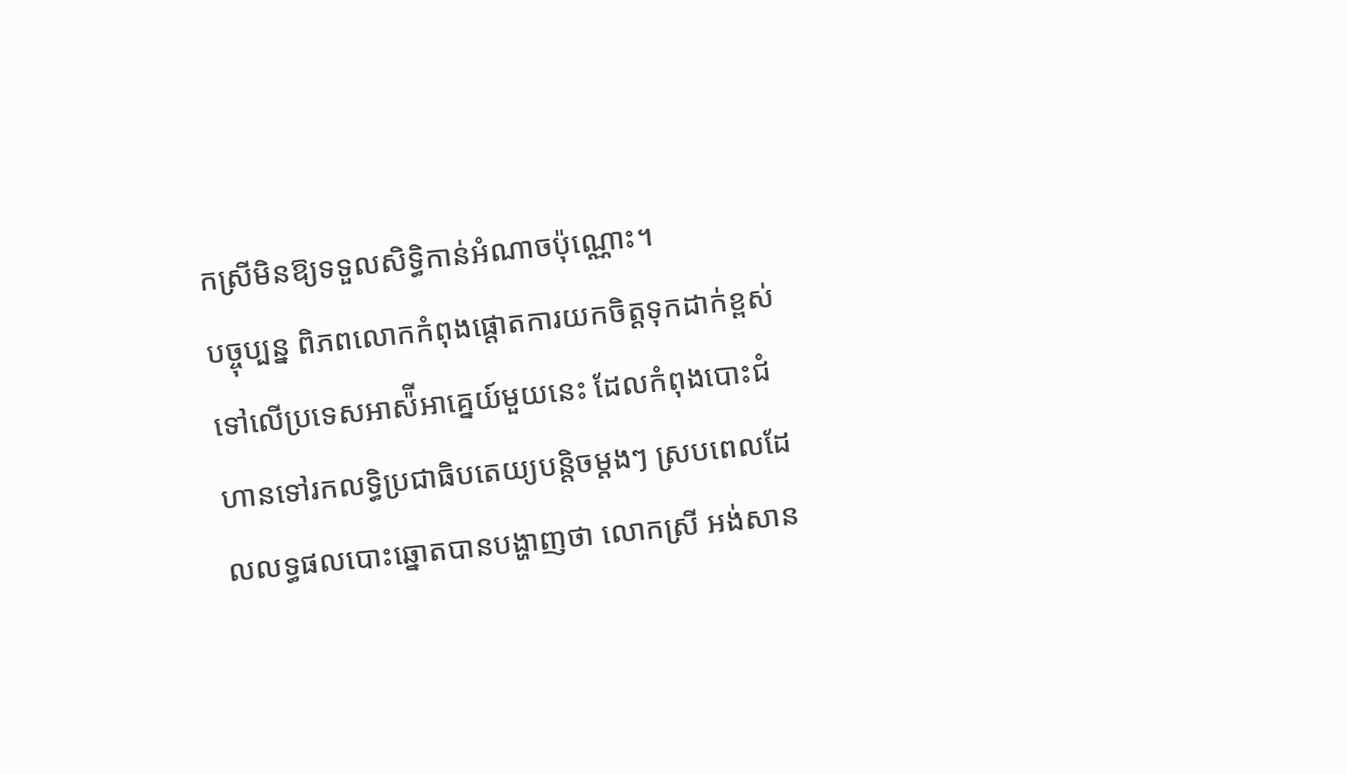កស្រីមិនឱ្យទទួលសិទ្ធិកាន់អំណាចប៉ុណ្ណោះ។
បច្ចុប្បន្ន ពិភពលោកកំពុងផ្តោតការយកចិត្តទុកដាក់ខ្ពស់ទៅលើប្រទេសអាស៉ីអាគ្នេយ៍មួយនេះ ដែលកំពុងបោះជំហានទៅរកលទ្ធិប្រជាធិបតេយ្យបន្តិចម្តងៗ ស្របពេលដែលលទ្ធផលបោះឆ្នោតបានបង្ហាញថា លោកស្រី អង់សាន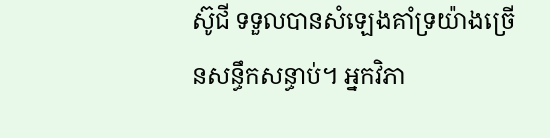ស៊ូជី ទទួលបានសំឡេងគាំទ្រយ៉ាងច្រើនសន្ធឹកសន្ធាប់។ អ្នកវិភា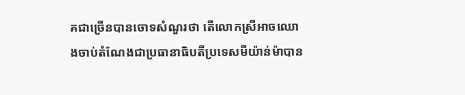គជាច្រើនបានចោទសំណួរថា តើលោកស្រីអាចឈោងចាប់តំណែងជាប្រធានាធិបតីប្រទេសមីយ៉ាន់ម៉ាបាន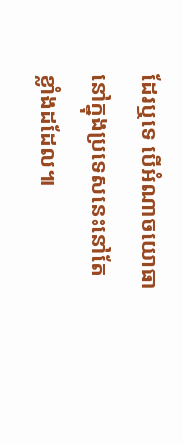ដែរឬទេ បើអំណាចយោធានៅក្នុងប្រទេសនេះនៅតែខ្លាំងដដែល៕